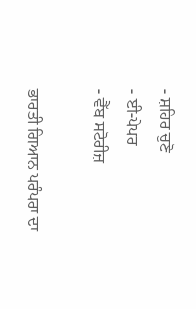- ਸ਼ਹਿਰ ਚੁਣੋ
- ਈ-ਪੇਪਰ
- ਵੈੱਬ ਸਟੋਰੀਜ਼

ਭਾਰਤੀ ਗਿਆਨ ਪਰੰਪਰਾ ਦਾ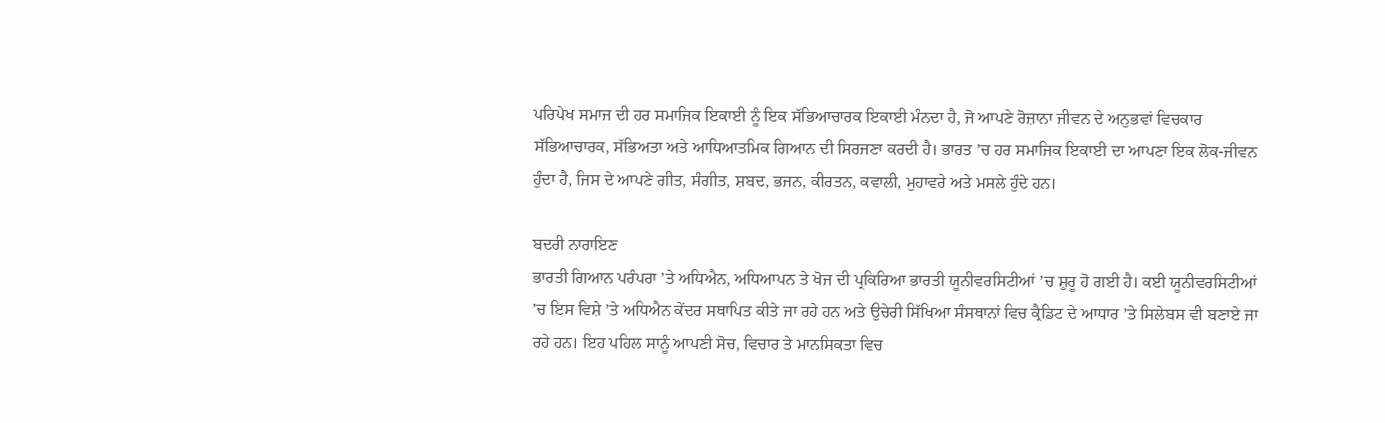ਪਰਿਪੇਖ ਸਮਾਜ ਦੀ ਹਰ ਸਮਾਜਿਕ ਇਕਾਈ ਨੂੰ ਇਕ ਸੱਭਿਆਚਾਰਕ ਇਕਾਈ ਮੰਨਦਾ ਹੈ, ਜੋ ਆਪਣੇ ਰੋਜ਼ਾਨਾ ਜੀਵਨ ਦੇ ਅਨੁਭਵਾਂ ਵਿਚਕਾਰ ਸੱਭਿਆਚਾਰਕ, ਸੱਭਿਅਤਾ ਅਤੇ ਆਧਿਆਤਮਿਕ ਗਿਆਨ ਦੀ ਸਿਰਜਣਾ ਕਰਦੀ ਹੈ। ਭਾਰਤ ’ਚ ਹਰ ਸਮਾਜਿਕ ਇਕਾਈ ਦਾ ਆਪਣਾ ਇਕ ਲੋਕ-ਜੀਵਨ ਹੁੰਦਾ ਹੈ, ਜਿਸ ਦੇ ਆਪਣੇ ਗੀਤ, ਸੰਗੀਤ, ਸ਼ਬਦ, ਭਜਨ, ਕੀਰਤਨ, ਕਵਾਲੀ, ਮੁਹਾਵਰੇ ਅਤੇ ਮਸਲੇ ਹੁੰਦੇ ਹਨ।

ਬਦਰੀ ਨਾਰਾਇਣ
ਭਾਰਤੀ ਗਿਆਨ ਪਰੰਪਰਾ ’ਤੇ ਅਧਿਐਨ, ਅਧਿਆਪਨ ਤੇ ਖੋਜ ਦੀ ਪ੍ਰਕਿਰਿਆ ਭਾਰਤੀ ਯੂਨੀਵਰਸਿਟੀਆਂ ’ਚ ਸ਼ੁਰੂ ਹੋ ਗਈ ਹੈ। ਕਈ ਯੂਨੀਵਰਸਿਟੀਆਂ ’ਚ ਇਸ ਵਿਸ਼ੇ ’ਤੇ ਅਧਿਐਨ ਕੇਂਦਰ ਸਥਾਪਿਤ ਕੀਤੇ ਜਾ ਰਹੇ ਹਨ ਅਤੇ ਉਚੇਰੀ ਸਿੱਖਿਆ ਸੰਸਥਾਨਾਂ ਵਿਚ ਕ੍ਰੈਡਿਟ ਦੇ ਆਧਾਰ ’ਤੇ ਸਿਲੇਬਸ ਵੀ ਬਣਾਏ ਜਾ ਰਹੇ ਹਨ। ਇਹ ਪਹਿਲ ਸਾਨੂੰ ਆਪਣੀ ਸੋਚ, ਵਿਚਾਰ ਤੇ ਮਾਨਸਿਕਤਾ ਵਿਚ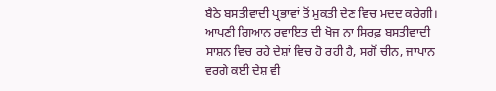ਬੈਠੇ ਬਸਤੀਵਾਦੀ ਪ੍ਰਭਾਵਾਂ ਤੋਂ ਮੁਕਤੀ ਦੇਣ ਵਿਚ ਮਦਦ ਕਰੇਗੀ। ਆਪਣੀ ਗਿਆਨ ਰਵਾਇਤ ਦੀ ਖੋਜ ਨਾ ਸਿਰਫ਼ ਬਸਤੀਵਾਦੀ ਸਾਸ਼ਨ ਵਿਚ ਰਹੇ ਦੇਸ਼ਾਂ ਵਿਚ ਹੋ ਰਹੀ ਹੈ, ਸਗੋਂ ਚੀਨ, ਜਾਪਾਨ ਵਰਗੇ ਕਈ ਦੇਸ਼ ਵੀ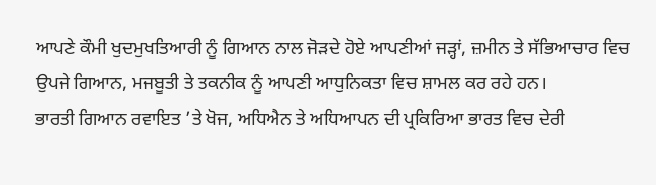ਆਪਣੇ ਕੌਮੀ ਖੁਦਮੁਖਤਿਆਰੀ ਨੂੰ ਗਿਆਨ ਨਾਲ ਜੋੜਦੇ ਹੋਏ ਆਪਣੀਆਂ ਜੜ੍ਹਾਂ, ਜ਼ਮੀਨ ਤੇ ਸੱਭਿਆਚਾਰ ਵਿਚ ਉਪਜੇ ਗਿਆਨ, ਮਜਬੂਤੀ ਤੇ ਤਕਨੀਕ ਨੂੰ ਆਪਣੀ ਆਧੁਨਿਕਤਾ ਵਿਚ ਸ਼ਾਮਲ ਕਰ ਰਹੇ ਹਨ।
ਭਾਰਤੀ ਗਿਆਨ ਰਵਾਇਤ ’ਤੇ ਖੋਜ, ਅਧਿਐਨ ਤੇ ਅਧਿਆਪਨ ਦੀ ਪ੍ਰਕਿਰਿਆ ਭਾਰਤ ਵਿਚ ਦੇਰੀ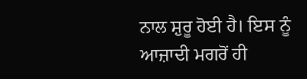ਨਾਲ ਸ਼ੁਰੂ ਹੋਈ ਹੈ। ਇਸ ਨੂੰ ਆਜ਼ਾਦੀ ਮਗਰੋਂ ਹੀ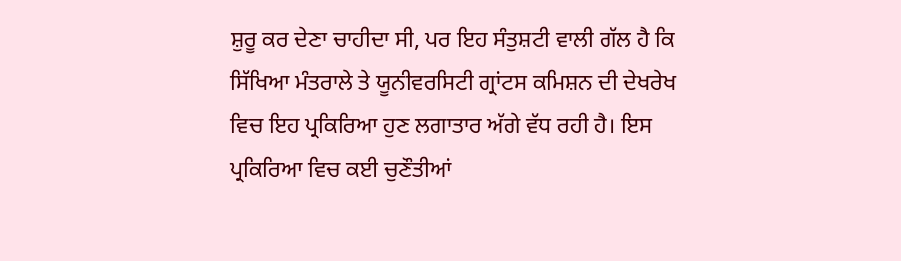ਸ਼ੁਰੂ ਕਰ ਦੇਣਾ ਚਾਹੀਦਾ ਸੀ, ਪਰ ਇਹ ਸੰਤੁਸ਼ਟੀ ਵਾਲੀ ਗੱਲ ਹੈ ਕਿ ਸਿੱਖਿਆ ਮੰਤਰਾਲੇ ਤੇ ਯੂਨੀਵਰਸਿਟੀ ਗ੍ਰਾਂਟਸ ਕਮਿਸ਼ਨ ਦੀ ਦੇਖਰੇਖ ਵਿਚ ਇਹ ਪ੍ਰਕਿਰਿਆ ਹੁਣ ਲਗਾਤਾਰ ਅੱਗੇ ਵੱਧ ਰਹੀ ਹੈ। ਇਸ ਪ੍ਰਕਿਰਿਆ ਵਿਚ ਕਈ ਚੁਣੌਤੀਆਂ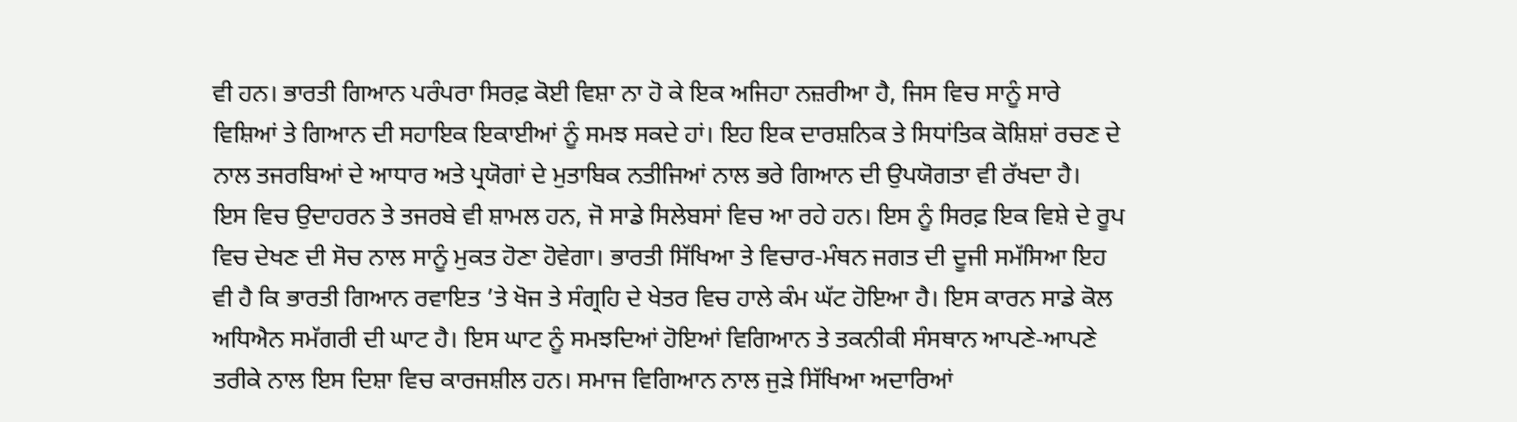ਵੀ ਹਨ। ਭਾਰਤੀ ਗਿਆਨ ਪਰੰਪਰਾ ਸਿਰਫ਼ ਕੋਈ ਵਿਸ਼ਾ ਨਾ ਹੋ ਕੇ ਇਕ ਅਜਿਹਾ ਨਜ਼ਰੀਆ ਹੈ, ਜਿਸ ਵਿਚ ਸਾਨੂੰ ਸਾਰੇ ਵਿਸ਼ਿਆਂ ਤੇ ਗਿਆਨ ਦੀ ਸਹਾਇਕ ਇਕਾਈਆਂ ਨੂੰ ਸਮਝ ਸਕਦੇ ਹਾਂ। ਇਹ ਇਕ ਦਾਰਸ਼ਨਿਕ ਤੇ ਸਿਧਾਂਤਿਕ ਕੋਸ਼ਿਸ਼ਾਂ ਰਚਣ ਦੇ ਨਾਲ ਤਜਰਬਿਆਂ ਦੇ ਆਧਾਰ ਅਤੇ ਪ੍ਰਯੋਗਾਂ ਦੇ ਮੁਤਾਬਿਕ ਨਤੀਜਿਆਂ ਨਾਲ ਭਰੇ ਗਿਆਨ ਦੀ ਉਪਯੋਗਤਾ ਵੀ ਰੱਖਦਾ ਹੈ।
ਇਸ ਵਿਚ ਉਦਾਹਰਨ ਤੇ ਤਜਰਬੇ ਵੀ ਸ਼ਾਮਲ ਹਨ, ਜੋ ਸਾਡੇ ਸਿਲੇਬਸਾਂ ਵਿਚ ਆ ਰਹੇ ਹਨ। ਇਸ ਨੂੰ ਸਿਰਫ਼ ਇਕ ਵਿਸ਼ੇ ਦੇ ਰੂਪ ਵਿਚ ਦੇਖਣ ਦੀ ਸੋਚ ਨਾਲ ਸਾਨੂੰ ਮੁਕਤ ਹੋਣਾ ਹੋਵੇਗਾ। ਭਾਰਤੀ ਸਿੱਖਿਆ ਤੇ ਵਿਚਾਰ-ਮੰਥਨ ਜਗਤ ਦੀ ਦੂਜੀ ਸਮੱਸਿਆ ਇਹ ਵੀ ਹੈ ਕਿ ਭਾਰਤੀ ਗਿਆਨ ਰਵਾਇਤ ’ਤੇ ਖੋਜ ਤੇ ਸੰਗ੍ਰਹਿ ਦੇ ਖੇਤਰ ਵਿਚ ਹਾਲੇ ਕੰਮ ਘੱਟ ਹੋਇਆ ਹੈ। ਇਸ ਕਾਰਨ ਸਾਡੇ ਕੋਲ ਅਧਿਐਨ ਸਮੱਗਰੀ ਦੀ ਘਾਟ ਹੈ। ਇਸ ਘਾਟ ਨੂੰ ਸਮਝਦਿਆਂ ਹੋਇਆਂ ਵਿਗਿਆਨ ਤੇ ਤਕਨੀਕੀ ਸੰਸਥਾਨ ਆਪਣੇ-ਆਪਣੇ ਤਰੀਕੇ ਨਾਲ ਇਸ ਦਿਸ਼ਾ ਵਿਚ ਕਾਰਜਸ਼ੀਲ ਹਨ। ਸਮਾਜ ਵਿਗਿਆਨ ਨਾਲ ਜੁੜੇ ਸਿੱਖਿਆ ਅਦਾਰਿਆਂ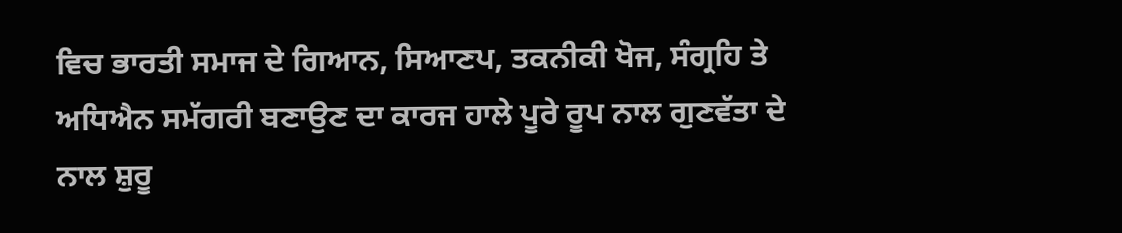ਵਿਚ ਭਾਰਤੀ ਸਮਾਜ ਦੇ ਗਿਆਨ, ਸਿਆਣਪ, ਤਕਨੀਕੀ ਖੋਜ, ਸੰਗ੍ਰਹਿ ਤੇ ਅਧਿਐਨ ਸਮੱਗਰੀ ਬਣਾਉਣ ਦਾ ਕਾਰਜ ਹਾਲੇ ਪੂਰੇ ਰੂਪ ਨਾਲ ਗੁਣਵੱਤਾ ਦੇ ਨਾਲ ਸ਼ੁਰੂ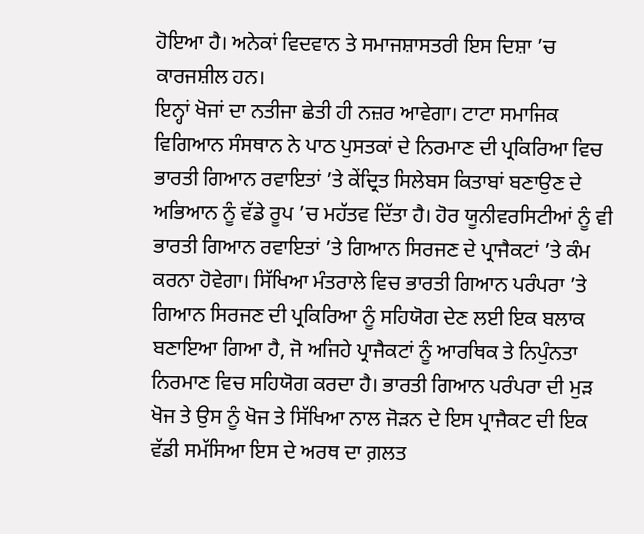ਹੋਇਆ ਹੈ। ਅਨੇਕਾਂ ਵਿਦਵਾਨ ਤੇ ਸਮਾਜਸ਼ਾਸਤਰੀ ਇਸ ਦਿਸ਼ਾ ’ਚ ਕਾਰਜਸ਼ੀਲ ਹਨ।
ਇਨ੍ਹਾਂ ਖੋਜਾਂ ਦਾ ਨਤੀਜਾ ਛੇਤੀ ਹੀ ਨਜ਼ਰ ਆਵੇਗਾ। ਟਾਟਾ ਸਮਾਜਿਕ ਵਿਗਿਆਨ ਸੰਸਥਾਨ ਨੇ ਪਾਠ ਪੁਸਤਕਾਂ ਦੇ ਨਿਰਮਾਣ ਦੀ ਪ੍ਰਕਿਰਿਆ ਵਿਚ ਭਾਰਤੀ ਗਿਆਨ ਰਵਾਇਤਾਂ ’ਤੇ ਕੇਂਦ੍ਰਿਤ ਸਿਲੇਬਸ ਕਿਤਾਬਾਂ ਬਣਾਉਣ ਦੇ ਅਭਿਆਨ ਨੂੰ ਵੱਡੇ ਰੂਪ ’ਚ ਮਹੱਤਵ ਦਿੱਤਾ ਹੈ। ਹੋਰ ਯੂਨੀਵਰਸਿਟੀਆਂ ਨੂੰ ਵੀ ਭਾਰਤੀ ਗਿਆਨ ਰਵਾਇਤਾਂ ’ਤੇ ਗਿਆਨ ਸਿਰਜਣ ਦੇ ਪ੍ਰਾਜੈਕਟਾਂ ’ਤੇ ਕੰਮ ਕਰਨਾ ਹੋਵੇਗਾ। ਸਿੱਖਿਆ ਮੰਤਰਾਲੇ ਵਿਚ ਭਾਰਤੀ ਗਿਆਨ ਪਰੰਪਰਾ ’ਤੇ ਗਿਆਨ ਸਿਰਜਣ ਦੀ ਪ੍ਰਕਿਰਿਆ ਨੂੰ ਸਹਿਯੋਗ ਦੇਣ ਲਈ ਇਕ ਬਲਾਕ ਬਣਾਇਆ ਗਿਆ ਹੈ, ਜੋ ਅਜਿਹੇ ਪ੍ਰਾਜੈਕਟਾਂ ਨੂੰ ਆਰਥਿਕ ਤੇ ਨਿਪੁੰਨਤਾ ਨਿਰਮਾਣ ਵਿਚ ਸਹਿਯੋਗ ਕਰਦਾ ਹੈ। ਭਾਰਤੀ ਗਿਆਨ ਪਰੰਪਰਾ ਦੀ ਮੁੜ ਖੋਜ ਤੇ ਉਸ ਨੂੰ ਖੋਜ ਤੇ ਸਿੱਖਿਆ ਨਾਲ ਜੋੜਨ ਦੇ ਇਸ ਪ੍ਰਾਜੈਕਟ ਦੀ ਇਕ ਵੱਡੀ ਸਮੱਸਿਆ ਇਸ ਦੇ ਅਰਥ ਦਾ ਗ਼ਲਤ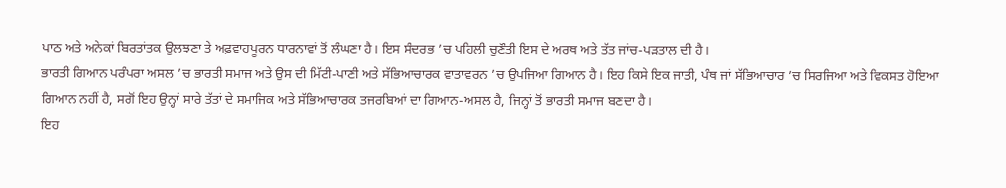ਪਾਠ ਅਤੇ ਅਨੇਕਾਂ ਬਿਰਤਾਂਤਕ ਉਲਝਣਾ ਤੇ ਅਫ਼ਵਾਹਪੂਰਨ ਧਾਰਨਾਵਾਂ ਤੋਂ ਲੰਘਣਾ ਹੈ। ਇਸ ਸੰਦਰਭ ’ਚ ਪਹਿਲੀ ਚੁਣੌਤੀ ਇਸ ਦੇ ਅਰਥ ਅਤੇ ਤੱਤ ਜਾਂਚ-ਪੜਤਾਲ ਦੀ ਹੈ।
ਭਾਰਤੀ ਗਿਆਨ ਪਰੰਪਰਾ ਅਸਲ ’ਚ ਭਾਰਤੀ ਸਮਾਜ ਅਤੇ ਉਸ ਦੀ ਮਿੱਟੀ-ਪਾਣੀ ਅਤੇ ਸੱਭਿਆਚਾਰਕ ਵਾਤਾਵਰਨ ’ਚ ਉਪਜਿਆ ਗਿਆਨ ਹੈ। ਇਹ ਕਿਸੇ ਇਕ ਜਾਤੀ, ਪੰਥ ਜਾਂ ਸੱਭਿਆਚਾਰ ’ਚ ਸਿਰਜਿਆ ਅਤੇ ਵਿਕਸਤ ਹੋਇਆ ਗਿਆਨ ਨਹੀਂ ਹੈ, ਸਗੋਂ ਇਹ ਉਨ੍ਹਾਂ ਸਾਰੇ ਤੱਤਾਂ ਦੇ ਸਮਾਜਿਕ ਅਤੇ ਸੱਭਿਆਚਾਰਕ ਤਜਰਬਿਆਂ ਦਾ ਗਿਆਨ-ਅਸਲ ਹੈ, ਜਿਨ੍ਹਾਂ ਤੋਂ ਭਾਰਤੀ ਸਮਾਜ ਬਣਦਾ ਹੈ।
ਇਹ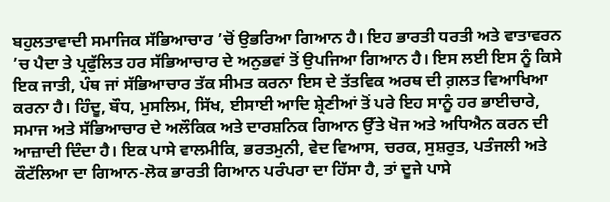ਬਹੁਲਤਾਵਾਦੀ ਸਮਾਜਿਕ ਸੱਭਿਆਚਾਰ ’ਚੋਂ ਉਭਰਿਆ ਗਿਆਨ ਹੈ। ਇਹ ਭਾਰਤੀ ਧਰਤੀ ਅਤੇ ਵਾਤਾਵਰਨ ’ਚ ਪੈਦਾ ਤੇ ਪ੍ਰਫੁੱਲਿਤ ਹਰ ਸੱਭਿਆਚਾਰ ਦੇ ਅਨੁਭਵਾਂ ਤੋਂ ਉਪਜਿਆ ਗਿਆਨ ਹੈ। ਇਸ ਲਈ ਇਸ ਨੂੰ ਕਿਸੇ ਇਕ ਜਾਤੀ, ਪੰਥ ਜਾਂ ਸੱਭਿਆਚਾਰ ਤੱਕ ਸੀਮਤ ਕਰਨਾ ਇਸ ਦੇ ਤੱਤਵਿਕ ਅਰਥ ਦੀ ਗ਼ਲਤ ਵਿਆਖਿਆ ਕਰਨਾ ਹੈ। ਹਿੰਦੂ, ਬੌਧ, ਮੁਸਲਿਮ, ਸਿੱਖ, ਈਸਾਈ ਆਦਿ ਸ਼੍ਰੇਣੀਆਂ ਤੋਂ ਪਰੇ ਇਹ ਸਾਨੂੰ ਹਰ ਭਾਈਚਾਰੇ, ਸਮਾਜ ਅਤੇ ਸੱਭਿਆਚਾਰ ਦੇ ਅਲੌਕਿਕ ਅਤੇ ਦਾਰਸ਼ਨਿਕ ਗਿਆਨ ਉੱਤੇ ਖੋਜ ਅਤੇ ਅਧਿਐਨ ਕਰਨ ਦੀ ਆਜ਼ਾਦੀ ਦਿੰਦਾ ਹੈ। ਇਕ ਪਾਸੇ ਵਾਲਮੀਕਿ, ਭਰਤਮੁਨੀ, ਵੇਦ ਵਿਆਸ, ਚਰਕ, ਸੁਸ਼ਰੁਤ, ਪਤੰਜਲੀ ਅਤੇ ਕੌਟੱਲਿਆ ਦਾ ਗਿਆਨ-ਲੋਕ ਭਾਰਤੀ ਗਿਆਨ ਪਰੰਪਰਾ ਦਾ ਹਿੱਸਾ ਹੈ, ਤਾਂ ਦੂਜੇ ਪਾਸੇ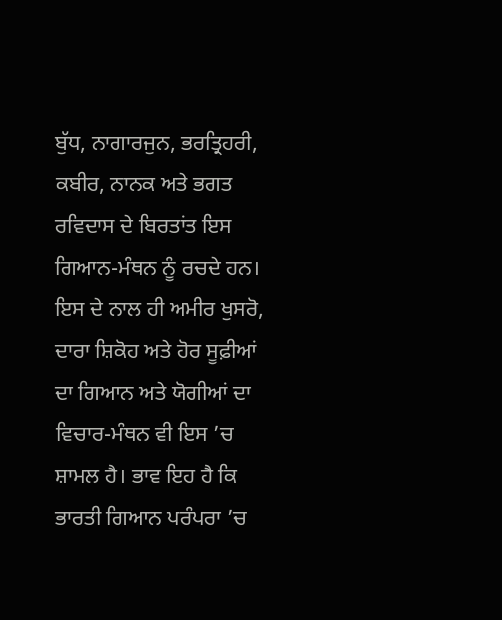ਬੁੱਧ, ਨਾਗਾਰਜੁਨ, ਭਰਤ੍ਰਿਹਰੀ, ਕਬੀਰ, ਨਾਨਕ ਅਤੇ ਭਗਤ ਰਵਿਦਾਸ ਦੇ ਬਿਰਤਾਂਤ ਇਸ ਗਿਆਨ-ਮੰਥਨ ਨੂੰ ਰਚਦੇ ਹਨ। ਇਸ ਦੇ ਨਾਲ ਹੀ ਅਮੀਰ ਖੁਸਰੋ, ਦਾਰਾ ਸ਼ਿਕੋਹ ਅਤੇ ਹੋਰ ਸੂਫ਼ੀਆਂ ਦਾ ਗਿਆਨ ਅਤੇ ਯੋਗੀਆਂ ਦਾ ਵਿਚਾਰ-ਮੰਥਨ ਵੀ ਇਸ ’ਚ ਸ਼ਾਮਲ ਹੈ। ਭਾਵ ਇਹ ਹੈ ਕਿ ਭਾਰਤੀ ਗਿਆਨ ਪਰੰਪਰਾ ’ਚ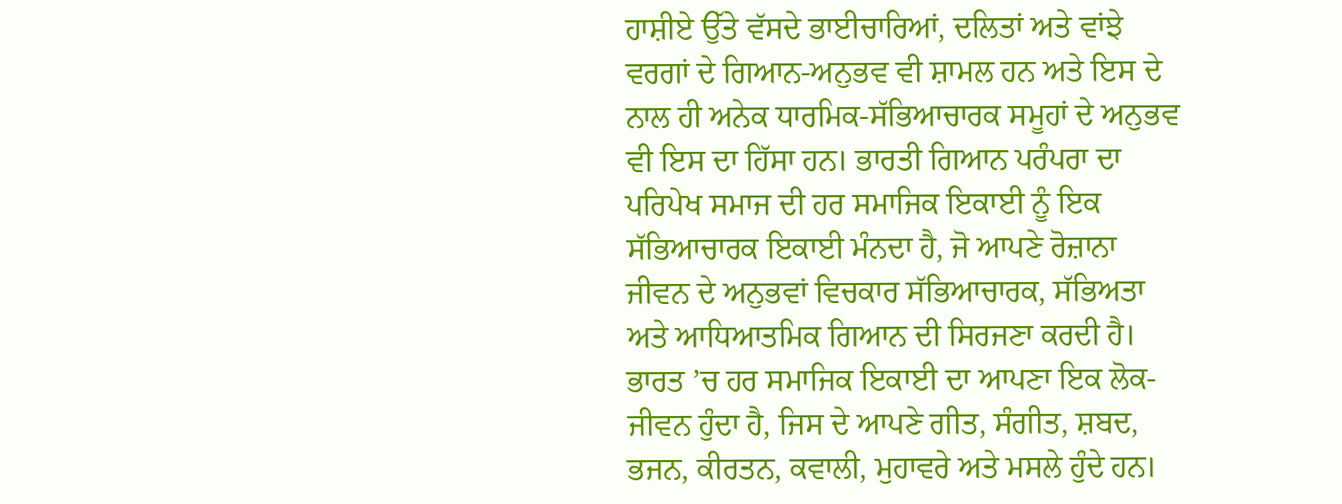ਹਾਸ਼ੀਏ ਉੱਤੇ ਵੱਸਦੇ ਭਾਈਚਾਰਿਆਂ, ਦਲਿਤਾਂ ਅਤੇ ਵਾਂਝੇ ਵਰਗਾਂ ਦੇ ਗਿਆਨ-ਅਨੁਭਵ ਵੀ ਸ਼ਾਮਲ ਹਨ ਅਤੇ ਇਸ ਦੇ ਨਾਲ ਹੀ ਅਨੇਕ ਧਾਰਮਿਕ-ਸੱਭਿਆਚਾਰਕ ਸਮੂਹਾਂ ਦੇ ਅਨੁਭਵ ਵੀ ਇਸ ਦਾ ਹਿੱਸਾ ਹਨ। ਭਾਰਤੀ ਗਿਆਨ ਪਰੰਪਰਾ ਦਾ ਪਰਿਪੇਖ ਸਮਾਜ ਦੀ ਹਰ ਸਮਾਜਿਕ ਇਕਾਈ ਨੂੰ ਇਕ ਸੱਭਿਆਚਾਰਕ ਇਕਾਈ ਮੰਨਦਾ ਹੈ, ਜੋ ਆਪਣੇ ਰੋਜ਼ਾਨਾ ਜੀਵਨ ਦੇ ਅਨੁਭਵਾਂ ਵਿਚਕਾਰ ਸੱਭਿਆਚਾਰਕ, ਸੱਭਿਅਤਾ ਅਤੇ ਆਧਿਆਤਮਿਕ ਗਿਆਨ ਦੀ ਸਿਰਜਣਾ ਕਰਦੀ ਹੈ। ਭਾਰਤ ’ਚ ਹਰ ਸਮਾਜਿਕ ਇਕਾਈ ਦਾ ਆਪਣਾ ਇਕ ਲੋਕ-ਜੀਵਨ ਹੁੰਦਾ ਹੈ, ਜਿਸ ਦੇ ਆਪਣੇ ਗੀਤ, ਸੰਗੀਤ, ਸ਼ਬਦ, ਭਜਨ, ਕੀਰਤਨ, ਕਵਾਲੀ, ਮੁਹਾਵਰੇ ਅਤੇ ਮਸਲੇ ਹੁੰਦੇ ਹਨ।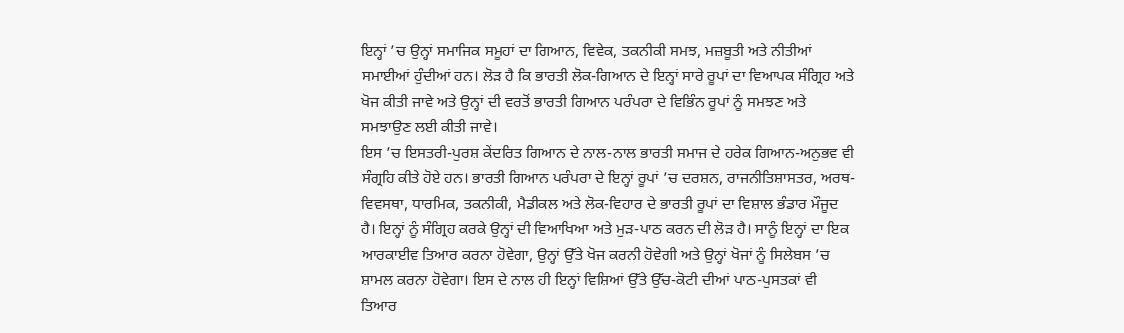ਇਨ੍ਹਾਂ ’ਚ ਉਨ੍ਹਾਂ ਸਮਾਜਿਕ ਸਮੂਹਾਂ ਦਾ ਗਿਆਨ, ਵਿਵੇਕ, ਤਕਨੀਕੀ ਸਮਝ, ਮਜ਼ਬੂਤੀ ਅਤੇ ਨੀਤੀਆਂ ਸਮਾਈਆਂ ਹੁੰਦੀਆਂ ਹਨ। ਲੋੜ ਹੈ ਕਿ ਭਾਰਤੀ ਲੋਕ-ਗਿਆਨ ਦੇ ਇਨ੍ਹਾਂ ਸਾਰੇ ਰੂਪਾਂ ਦਾ ਵਿਆਪਕ ਸੰਗ੍ਰਿਹ ਅਤੇ ਖੋਜ ਕੀਤੀ ਜਾਵੇ ਅਤੇ ਉਨ੍ਹਾਂ ਦੀ ਵਰਤੋਂ ਭਾਰਤੀ ਗਿਆਨ ਪਰੰਪਰਾ ਦੇ ਵਿਭਿੰਨ ਰੂਪਾਂ ਨੂੰ ਸਮਝਣ ਅਤੇ ਸਮਝਾਉਣ ਲਈ ਕੀਤੀ ਜਾਵੇ।
ਇਸ ’ਚ ਇਸਤਰੀ-ਪੁਰਸ਼ ਕੇਂਦਰਿਤ ਗਿਆਨ ਦੇ ਨਾਲ-ਨਾਲ ਭਾਰਤੀ ਸਮਾਜ ਦੇ ਹਰੇਕ ਗਿਆਨ-ਅਨੁਭਵ ਵੀ ਸੰਗ੍ਰਹਿ ਕੀਤੇ ਹੋਏ ਹਨ। ਭਾਰਤੀ ਗਿਆਨ ਪਰੰਪਰਾ ਦੇ ਇਨ੍ਹਾਂ ਰੂਪਾਂ ’ਚ ਦਰਸ਼ਨ, ਰਾਜਨੀਤਿਸ਼ਾਸਤਰ, ਅਰਥ-ਵਿਵਸਥਾ, ਧਾਰਮਿਕ, ਤਕਨੀਕੀ, ਮੈਡੀਕਲ ਅਤੇ ਲੋਕ-ਵਿਹਾਰ ਦੇ ਭਾਰਤੀ ਰੂਪਾਂ ਦਾ ਵਿਸ਼ਾਲ ਭੰਡਾਰ ਮੌਜੂਦ ਹੈ। ਇਨ੍ਹਾਂ ਨੂੰ ਸੰਗ੍ਰਿਹ ਕਰਕੇ ਉਨ੍ਹਾਂ ਦੀ ਵਿਆਖਿਆ ਅਤੇ ਮੁੜ-ਪਾਠ ਕਰਨ ਦੀ ਲੋੜ ਹੈ। ਸਾਨੂੰ ਇਨ੍ਹਾਂ ਦਾ ਇਕ ਆਰਕਾਈਵ ਤਿਆਰ ਕਰਨਾ ਹੋਵੇਗਾ, ਉਨ੍ਹਾਂ ਉੱਤੇ ਖੋਜ ਕਰਨੀ ਹੋਵੇਗੀ ਅਤੇ ਉਨ੍ਹਾਂ ਖੋਜਾਂ ਨੂੰ ਸਿਲੇਬਸ ’ਚ ਸ਼ਾਮਲ ਕਰਨਾ ਹੋਵੇਗਾ। ਇਸ ਦੇ ਨਾਲ ਹੀ ਇਨ੍ਹਾਂ ਵਿਸ਼ਿਆਂ ਉੱਤੇ ਉੱਚ-ਕੋਟੀ ਦੀਆਂ ਪਾਠ-ਪੁਸਤਕਾਂ ਵੀ ਤਿਆਰ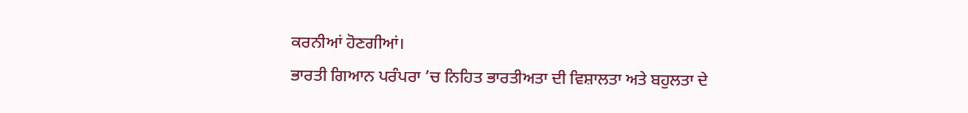ਕਰਨੀਆਂ ਹੋਣਗੀਆਂ।
ਭਾਰਤੀ ਗਿਆਨ ਪਰੰਪਰਾ ’ਚ ਨਿਹਿਤ ਭਾਰਤੀਅਤਾ ਦੀ ਵਿਸ਼ਾਲਤਾ ਅਤੇ ਬਹੁਲਤਾ ਦੇ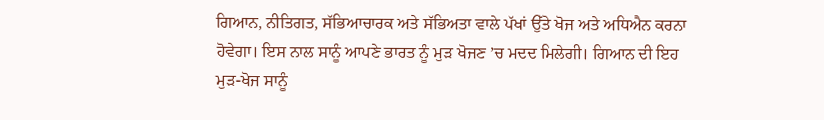ਗਿਆਨ, ਨੀਤਿਗਤ, ਸੱਭਿਆਚਾਰਕ ਅਤੇ ਸੱਭਿਅਤਾ ਵਾਲੇ ਪੱਖਾਂ ਉੱਤੇ ਖੋਜ ਅਤੇ ਅਧਿਐਨ ਕਰਨਾ ਹੋਵੇਗਾ। ਇਸ ਨਾਲ ਸਾਨੂੰ ਆਪਣੇ ਭਾਰਤ ਨੂੰ ਮੁੜ ਖੋਜਣ ’ਚ ਮਦਦ ਮਿਲੇਗੀ। ਗਿਆਨ ਦੀ ਇਹ ਮੁੜ-ਖੋਜ ਸਾਨੂੰ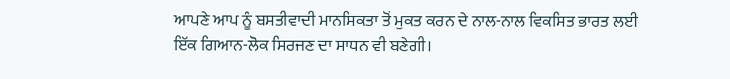ਆਪਣੇ ਆਪ ਨੂੰ ਬਸਤੀਵਾਦੀ ਮਾਨਸਿਕਤਾ ਤੋਂ ਮੁਕਤ ਕਰਨ ਦੇ ਨਾਲ-ਨਾਲ ਵਿਕਸਿਤ ਭਾਰਤ ਲਈ ਇੱਕ ਗਿਆਨ-ਲੋਕ ਸਿਰਜਣ ਦਾ ਸਾਧਨ ਵੀ ਬਣੇਗੀ।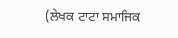(ਲੇਖਕ ਟਾਟਾ ਸਮਾਜਿਕ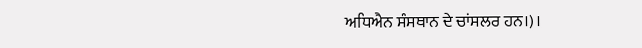ਅਧਿਐਨ ਸੰਸਥਾਨ ਦੇ ਚਾਂਸਲਰ ਹਨ।)।